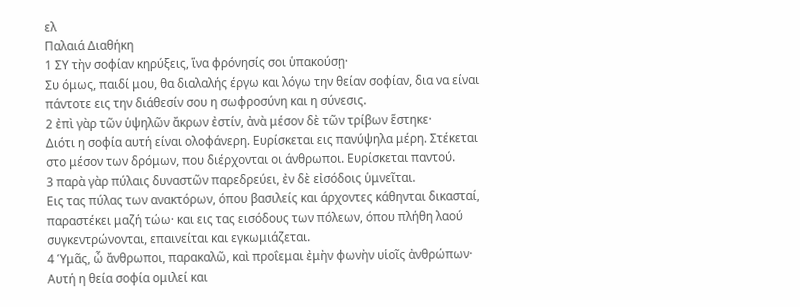ελ
Παλαιά Διαθήκη
1 ΣΥ τὴν σοφίαν κηρύξεις, ἵνα φρόνησίς σοι ὑπακούσῃ·
Συ όμως, παιδί μου, θα διαλαλής έργω και λόγω την θείαν σοφίαν, δια να είναι πάντοτε εις την διάθεσίν σου η σωφροσύνη και η σύνεσις.
2 ἐπὶ γὰρ τῶν ὑψηλῶν ἄκρων ἐστίν, ἀνὰ μέσον δὲ τῶν τρίβων ἕστηκε·
Διότι η σοφία αυτή είναι ολοφάνερη. Ευρίσκεται εις πανύψηλα μέρη. Στέκεται στο μέσον των δρόμων, που διέρχονται οι άνθρωποι. Ευρίσκεται παντού.
3 παρὰ γὰρ πύλαις δυναστῶν παρεδρεύει, ἐν δὲ εἰσόδοις ὑμνεῖται.
Εις τας πύλας των ανακτόρων, όπου βασιλείς και άρχοντες κάθηνται δικασταί, παραστέκει μαζή τώω· και εις τας εισόδους των πόλεων, όπου πλήθη λαού συγκεντρώνονται, επαινείται και εγκωμιάζεται.
4 Ὑμᾶς, ὦ ἄνθρωποι, παρακαλῶ, καὶ προΐεμαι ἐμὴν φωνὴν υἱοῖς ἀνθρώπων·
Αυτή η θεία σοφία ομιλεί και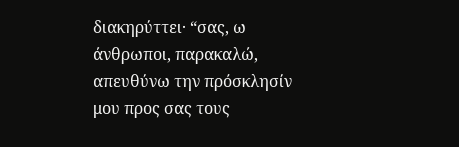διακηρύττει· “σας, ω άνθρωποι, παρακαλώ, απευθύνω την πρόσκλησίν μου προς σας τους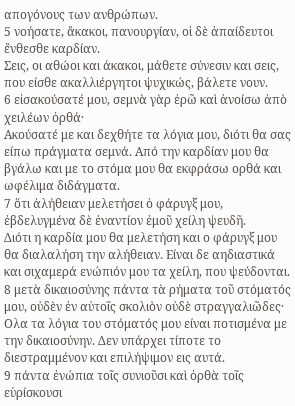απογόνους των ανθρώπων.
5 νοήσατε, ἄκακοι, πανουργίαν, οἱ δὲ ἀπαίδευτοι ἔνθεσθε καρδίαν.
Σεις, οι αθώοι και άκακοι, μάθετε σύνεσιν και σεις, που είσθε ακαλλιέργητοι ψυχικώς, βάλετε νουν.
6 εἰσακούσατέ μου, σεμνὰ γὰρ ἐρῶ καὶ ἀνοίσω ἀπὸ χειλέων ὀρθά·
Ακούσατέ με και δεχθήτε τα λόγια μου, διότι θα σας είπω πράγματα σεμνά. Από την καρδίαν μου θα βγάλω και με το στόμα μου θα εκφράσω ορθά και ωφέλιμα διδάγματα.
7 ὅτι ἀλήθειαν μελετήσει ὁ φάρυγξ μου, ἐβδελυγμένα δὲ ἐναντίον ἐμοῦ χείλη ψευδῆ.
Διότι η καρδία μου θα μελετήση και ο φάρυγξ μου θα διαλαλήση την αλήθειαν. Είναι δε αηδιαστικά και σιχαμερά ενώπιόν μου τα χείλη, που ψεύδονται.
8 μετὰ δικαιοσύνης πάντα τὰ ρήματα τοῦ στόματός μου, οὐδὲν ἐν αὐτοῖς σκολιὸν οὐδὲ στραγγαλιῶδες·
Ολα τα λόγια του στόματός μου είναι ποτισμένα με την δικαιοσύνην. Δεν υπάρχει τίποτε το διεστραμμένον και επιλήψιμον εις αυτά.
9 πάντα ἐνώπια τοῖς συνιοῦσι καὶ ὀρθὰ τοῖς εὑρίσκουσι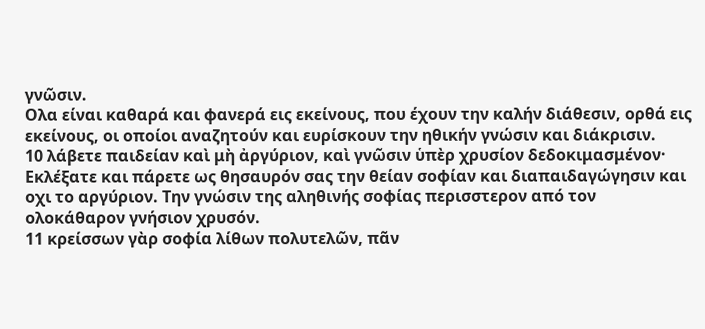γνῶσιν.
Ολα είναι καθαρά και φανερά εις εκείνους, που έχουν την καλήν διάθεσιν, ορθά εις εκείνους, οι οποίοι αναζητούν και ευρίσκουν την ηθικήν γνώσιν και διάκρισιν.
10 λάβετε παιδείαν καὶ μὴ ἀργύριον, καὶ γνῶσιν ὑπὲρ χρυσίον δεδοκιμασμένον·
Εκλέξατε και πάρετε ως θησαυρόν σας την θείαν σοφίαν και διαπαιδαγώγησιν και οχι το αργύριον. Την γνώσιν της αληθινής σοφίας περισστερον από τον ολοκάθαρον γνήσιον χρυσόν.
11 κρείσσων γὰρ σοφία λίθων πολυτελῶν, πᾶν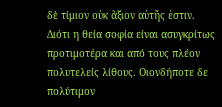δὲ τίμιον οὐκ ἄξιον αὐτῆς ἐστιν.
Διότι η θεία σοφία είναι ασυγκρίτως προτιμοτέρα και από τους πλέον πολυτελείς λίθους. Οιονδήποτε δε πολύτιμον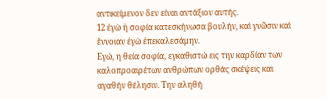αντικείμενον δεν είναι αντάξιον αυτής.
12 ἐγὼ ἡ σοφία κατεσκήνωσα βουλήν, καὶ γνῶσιν καὶ ἔννοιαν ἐγὼ ἐπεκαλεσάμην.
Εγώ, η θεία σοφία, εγκαθιστώ εις την καρδίαν των καλοπροαιρέτων ανθρώπων ορθάς σκέψεις και αγαθήν θέλησιν. Την αληθή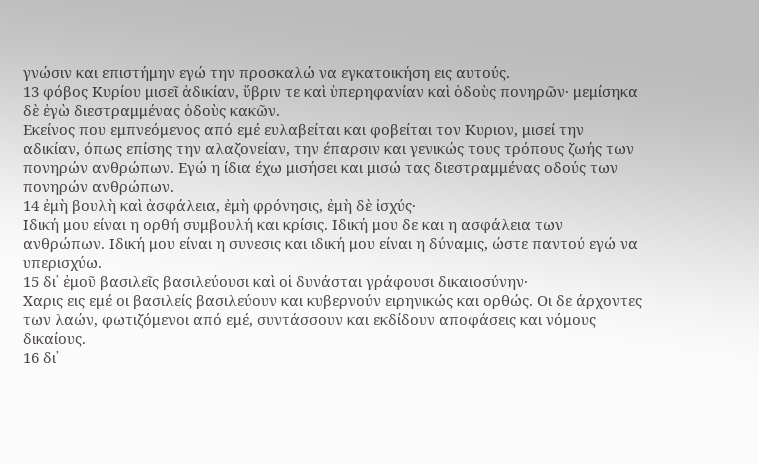γνώσιν και επιστήμην εγώ την προσκαλώ να εγκατοικήση εις αυτούς.
13 φόβος Κυρίου μισεῖ ἀδικίαν, ὕβριν τε καὶ ὑπερηφανίαν καὶ ὁδοὺς πονηρῶν· μεμίσηκα δὲ ἐγὼ διεστραμμένας ὁδοὺς κακῶν.
Εκείνος που εμπνεόμενος από εμέ ευλαβείται και φοβείται τον Κυριον, μισεί την αδικίαν, όπως επίσης την αλαζονείαν, την έπαρσιν και γενικώς τους τρόπους ζωής των πονηρών ανθρώπων. Εγώ η ίδια έχω μισήσει και μισώ τας διεστραμμένας οδούς των πονηρών ανθρώπων.
14 ἐμὴ βουλὴ καὶ ἀσφάλεια, ἐμὴ φρόνησις, ἐμὴ δὲ ἰσχύς·
Ιδική μου είναι η ορθή συμβουλή και κρίσις. Ιδική μου δε και η ασφάλεια των ανθρώπων. Ιδική μου είναι η συνεσις και ιδική μου είναι η δύναμις, ώστε παντού εγώ να υπερισχύω.
15 δι᾿ ἐμοῦ βασιλεῖς βασιλεύουσι καὶ οἱ δυνάσται γράφουσι δικαιοσύνην·
Χαρις εις εμέ οι βασιλείς βασιλεύουν και κυβερνούν ειρηνικώς και ορθώς. Οι δε άρχοντες των λαών, φωτιζόμενοι από εμέ, συντάσσουν και εκδίδουν αποφάσεις και νόμους δικαίους.
16 δι᾿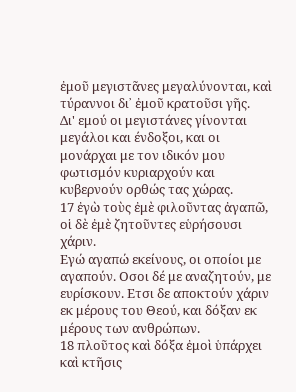ἐμοῦ μεγιστᾶνες μεγαλύνονται, καὶ τύραννοι δι᾿ ἐμοῦ κρατοῦσι γῆς.
Δι' εμού οι μεγιστάνες γίνονται μεγάλοι και ένδοξοι, και οι μονάρχαι με τον ιδικόν μου φωτισμόν κυριαρχούν και κυβερνούν ορθώς τας χώρας.
17 ἐγὼ τοὺς ἐμὲ φιλοῦντας ἀγαπῶ, οἱ δὲ ἐμὲ ζητοῦντες εὑρήσουσι χάριν.
Εγώ αγαπώ εκείνους, οι οποίοι με αγαπούν. Οσοι δέ με αναζητούν, με ευρίσκουν. Ετσι δε αποκτούν χάριν εκ μέρους του Θεού, και δόξαν εκ μέρους των ανθρώπων.
18 πλοῦτος καὶ δόξα ἐμοὶ ὑπάρχει καὶ κτῆσις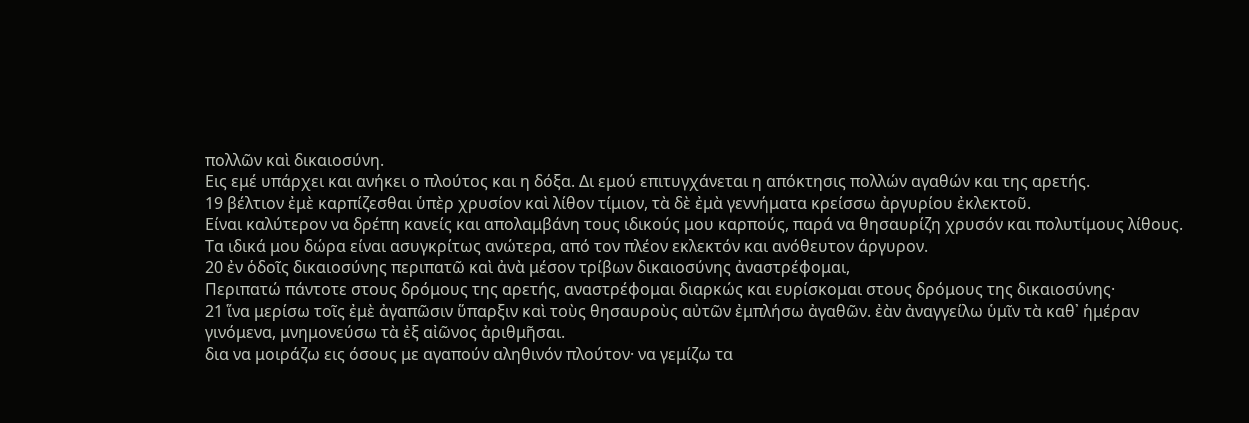πολλῶν καὶ δικαιοσύνη.
Εις εμέ υπάρχει και ανήκει ο πλούτος και η δόξα. Δι εμού επιτυγχάνεται η απόκτησις πολλών αγαθών και της αρετής.
19 βέλτιον ἐμὲ καρπίζεσθαι ὑπὲρ χρυσίον καὶ λίθον τίμιον, τὰ δὲ ἐμὰ γεννήματα κρείσσω ἀργυρίου ἐκλεκτοῦ.
Είναι καλύτερον να δρέπη κανείς και απολαμβάνη τους ιδικούς μου καρπούς, παρά να θησαυρίζη χρυσόν και πολυτίμους λίθους. Τα ιδικά μου δώρα είναι ασυγκρίτως ανώτερα, από τον πλέον εκλεκτόν και ανόθευτον άργυρον.
20 ἐν ὁδοῖς δικαιοσύνης περιπατῶ καὶ ἀνὰ μέσον τρίβων δικαιοσύνης ἀναστρέφομαι,
Περιπατώ πάντοτε στους δρόμους της αρετής, αναστρέφομαι διαρκώς και ευρίσκομαι στους δρόμους της δικαιοσύνης·
21 ἵνα μερίσω τοῖς ἐμὲ ἀγαπῶσιν ὕπαρξιν καὶ τοὺς θησαυροὺς αὐτῶν ἐμπλήσω ἀγαθῶν. ἐὰν ἀναγγείλω ὑμῖν τὰ καθ᾿ ἡμέραν γινόμενα, μνημονεύσω τὰ ἐξ αἰῶνος ἀριθμῆσαι.
δια να μοιράζω εις όσους με αγαπούν αληθινόν πλούτον· να γεμίζω τα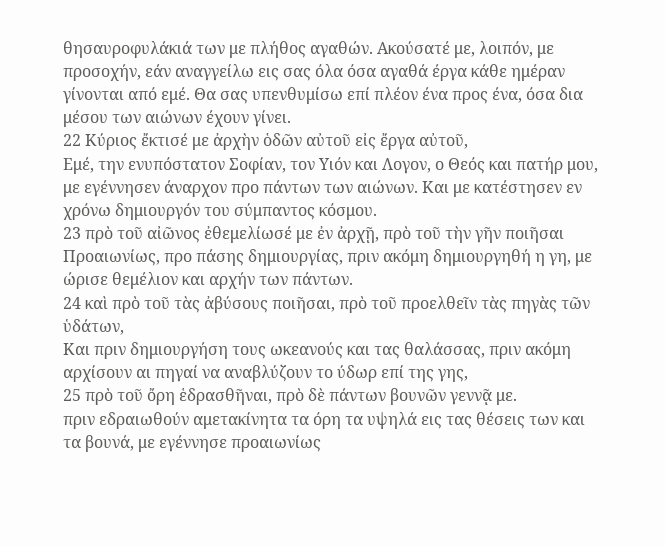θησαυροφυλάκιά των με πλήθος αγαθών. Ακούσατέ με, λοιπόν, με προσοχήν, εάν αναγγείλω εις σας όλα όσα αγαθά έργα κάθε ημέραν γίνονται από εμέ. Θα σας υπενθυμίσω επί πλέον ένα προς ένα, όσα δια μέσου των αιώνων έχουν γίνει.
22 Κύριος ἔκτισέ με ἀρχὴν ὁδῶν αὐτοῦ εἰς ἔργα αὐτοῦ,
Εμέ, την ενυπόστατον Σοφίαν, τον Υιόν και Λογον, ο Θεός και πατήρ μου, με εγέννησεν άναρχον προ πάντων των αιώνων. Και με κατέστησεν εν χρόνω δημιουργόν του σύμπαντος κόσμου.
23 πρὸ τοῦ αἰῶνος ἐθεμελίωσέ με ἐν ἀρχῇ, πρὸ τοῦ τὴν γῆν ποιῆσαι
Προαιωνίως, προ πάσης δημιουργίας, πριν ακόμη δημιουργηθή η γη, με ώρισε θεμέλιον και αρχήν των πάντων.
24 καὶ πρὸ τοῦ τὰς ἀβύσους ποιῆσαι, πρὸ τοῦ προελθεῖν τὰς πηγὰς τῶν ὑδάτων,
Και πριν δημιουργήση τους ωκεανούς και τας θαλάσσας, πριν ακόμη αρχίσουν αι πηγαί να αναβλύζουν το ύδωρ επί της γης,
25 πρὸ τοῦ ὄρη ἑδρασθῆναι, πρὸ δὲ πάντων βουνῶν γεννᾷ με.
πριν εδραιωθούν αμετακίνητα τα όρη τα υψηλά εις τας θέσεις των και τα βουνά, με εγέννησε προαιωνίως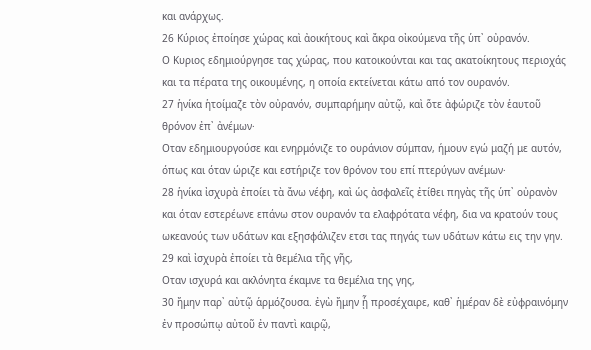και ανάρχως.
26 Κύριος ἐποίησε χώρας καὶ ἀοικήτους καὶ ἄκρα οἰκούμενα τῆς ὑπ᾿ οὐρανόν.
Ο Κυριος εδημιούργησε τας χώρας, που κατοικούνται και τας ακατοίκητους περιοχάς και τα πέρατα της οικουμένης, η οποία εκτείνεται κάτω από τον ουρανόν.
27 ἡνίκα ἡτοίμαζε τὸν οὐρανόν, συμπαρήμην αὐτῷ, καὶ ὅτε ἀφώριζε τὸν ἑαυτοῦ θρόνον ἐπ᾿ ἀνέμων·
Οταν εδημιουργούσε και ενηρμόνιζε το ουράνιον σύμπαν, ήμουν εγώ μαζή με αυτόν, όπως και όταν ώριζε και εστήριζε τον θρόνον του επί πτερύγων ανέμων·
28 ἡνίκα ἰσχυρὰ ἐποίει τὰ ἄνω νέφη, καὶ ὡς ἀσφαλεῖς ἐτίθει πηγὰς τῆς ὑπ᾿ οὐρανὸν
και όταν εστερέωνε επάνω στον ουρανόν τα ελαφρότατα νέφη, δια να κρατούν τους ωκεανούς των υδάτων και εξησφάλιζεν ετσι τας πηγάς των υδάτων κάτω εις την γην.
29 καὶ ἰσχυρὰ ἐποίει τὰ θεμέλια τῆς γῆς,
Οταν ισχυρά και ακλόνητα έκαμνε τα θεμέλια της γης,
30 ἤμην παρ᾿ αὐτῷ ἁρμόζουσα. ἐγὼ ἤμην ᾗ προσέχαιρε, καθ᾿ ἡμέραν δὲ εὐφραινόμην ἐν προσώπῳ αὐτοῦ ἐν παντὶ καιρῷ,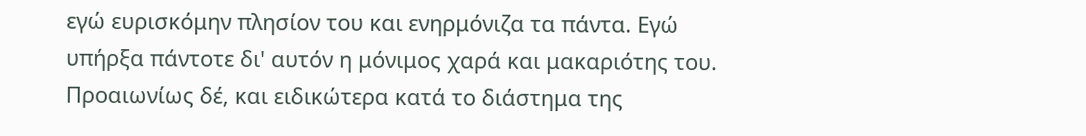εγώ ευρισκόμην πλησίον του και ενηρμόνιζα τα πάντα. Εγώ υπήρξα πάντοτε δι' αυτόν η μόνιμος χαρά και μακαριότης του. Προαιωνίως δέ, και ειδικώτερα κατά το διάστημα της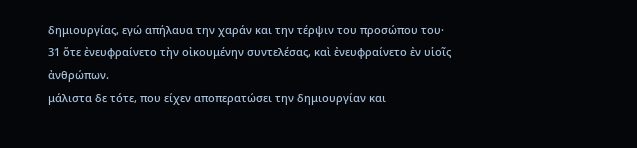δημιουργίας, εγώ απήλαυα την χαράν και την τέρψιν του προσώπου του·
31 ὅτε ἐνευφραίνετο τὴν οἰκουμένην συντελέσας, καὶ ἐνευφραίνετο ἐν υἱοῖς ἀνθρώπων.
μάλιστα δε τότε, που είχεν αποπερατώσει την δημιουργίαν και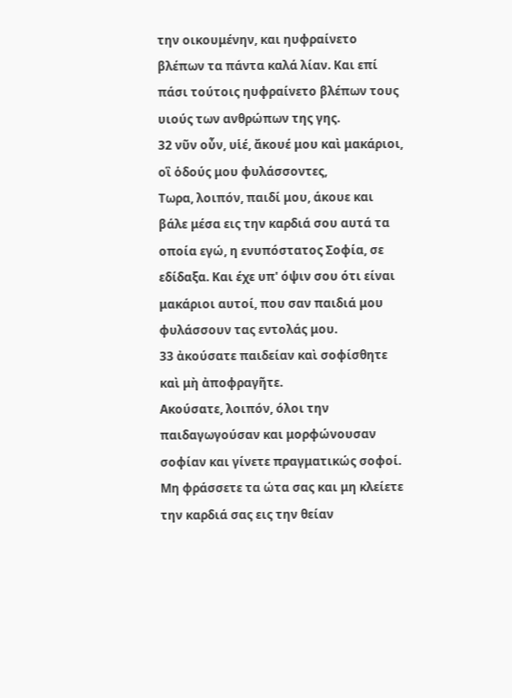την οικουμένην, και ηυφραίνετο βλέπων τα πάντα καλά λίαν. Και επί πάσι τούτοις ηυφραίνετο βλέπων τους υιούς των ανθρώπων της γης.
32 νῦν οὖν, υἱέ, ἄκουέ μου καὶ μακάριοι, οἳ ὁδούς μου φυλάσσοντες,
Τωρα, λοιπόν, παιδί μου, άκουε και βάλε μέσα εις την καρδιά σου αυτά τα οποία εγώ, η ενυπόστατος Σοφία, σε εδίδαξα. Και έχε υπ' όψιν σου ότι είναι μακάριοι αυτοί, που σαν παιδιά μου φυλάσσουν τας εντολάς μου.
33 ἀκούσατε παιδείαν καὶ σοφίσθητε καὶ μὴ ἀποφραγῆτε.
Ακούσατε, λοιπόν, όλοι την παιδαγωγούσαν και μορφώνουσαν σοφίαν και γίνετε πραγματικώς σοφοί. Μη φράσσετε τα ώτα σας και μη κλείετε την καρδιά σας εις την θείαν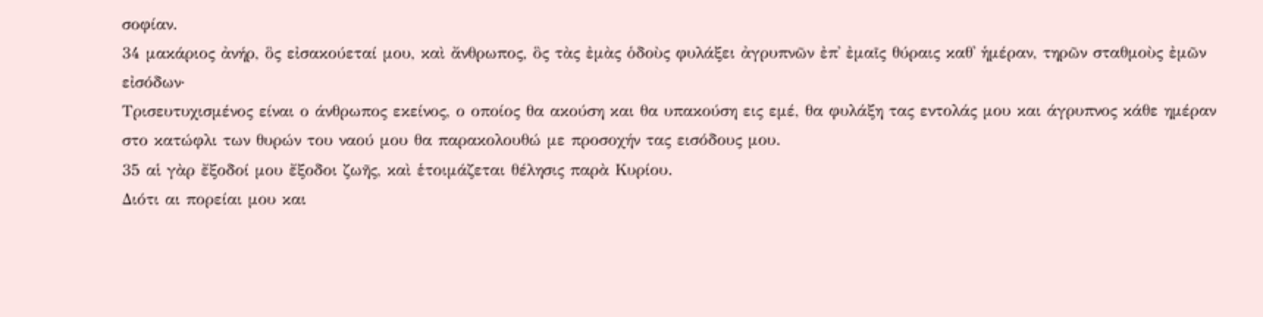σοφίαν.
34 μακάριος ἀνήρ, ὃς εἰσακούεταί μου, καὶ ἄνθρωπος, ὃς τὰς ἐμὰς ὁδοὺς φυλάξει ἀγρυπνῶν ἐπ᾿ ἐμαῖς θύραις καθ᾿ ἡμέραν, τηρῶν σταθμοὺς ἐμῶν εἰσόδων·
Τρισευτυχισμένος είναι ο άνθρωπος εκείνος, ο οποίος θα ακούση και θα υπακούση εις εμέ, θα φυλάξη τας εντολάς μου και άγρυπνος κάθε ημέραν στο κατώφλι των θυρών του ναού μου θα παρακολουθώ με προσοχήν τας εισόδους μου.
35 αἱ γὰρ ἔξοδοί μου ἔξοδοι ζωῆς, καὶ ἑτοιμάζεται θέλησις παρὰ Κυρίου.
Διότι αι πορείαι μου και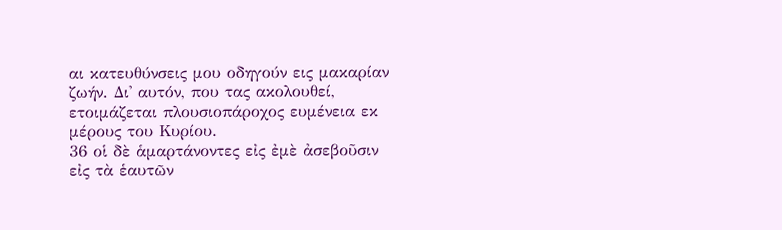αι κατευθύνσεις μου οδηγούν εις μακαρίαν ζωήν. Δι' αυτόν, που τας ακολουθεί, ετοιμάζεται πλουσιοπάροχος ευμένεια εκ μέρους του Κυρίου.
36 οἱ δὲ ἁμαρτάνοντες εἰς ἐμὲ ἀσεβοῦσιν εἰς τὰ ἑαυτῶν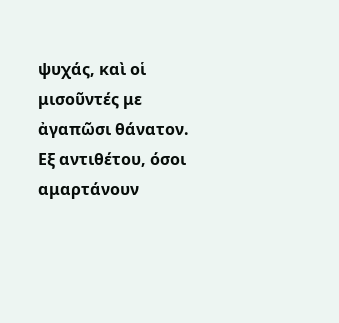ψυχάς, καὶ οἱ μισοῦντές με ἀγαπῶσι θάνατον.
Εξ αντιθέτου, όσοι αμαρτάνουν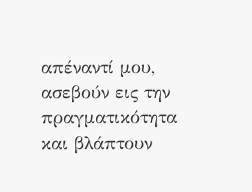απέναντί μου, ασεβούν εις την πραγματικότητα και βλάπτουν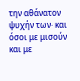την αθάνατον ψυχήν των· και όσοι με μισούν και με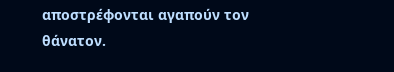αποστρέφονται αγαπούν τον θάνατον.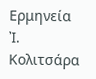Ερμηνεία Ἰ. Κολιτσάρα